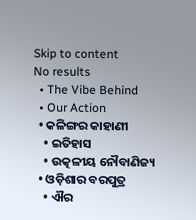Skip to content
No results
  • The Vibe Behind
  • Our Action
  • କଳିଙ୍ଗର କାହାଣୀ
    • ଇତିହାସ
    • ଉତ୍କଳୀୟ ନୌବାଣିଜ୍ୟ
  • ଓଡ଼ିଶାର ବରପୁତ୍ର
    • ଐର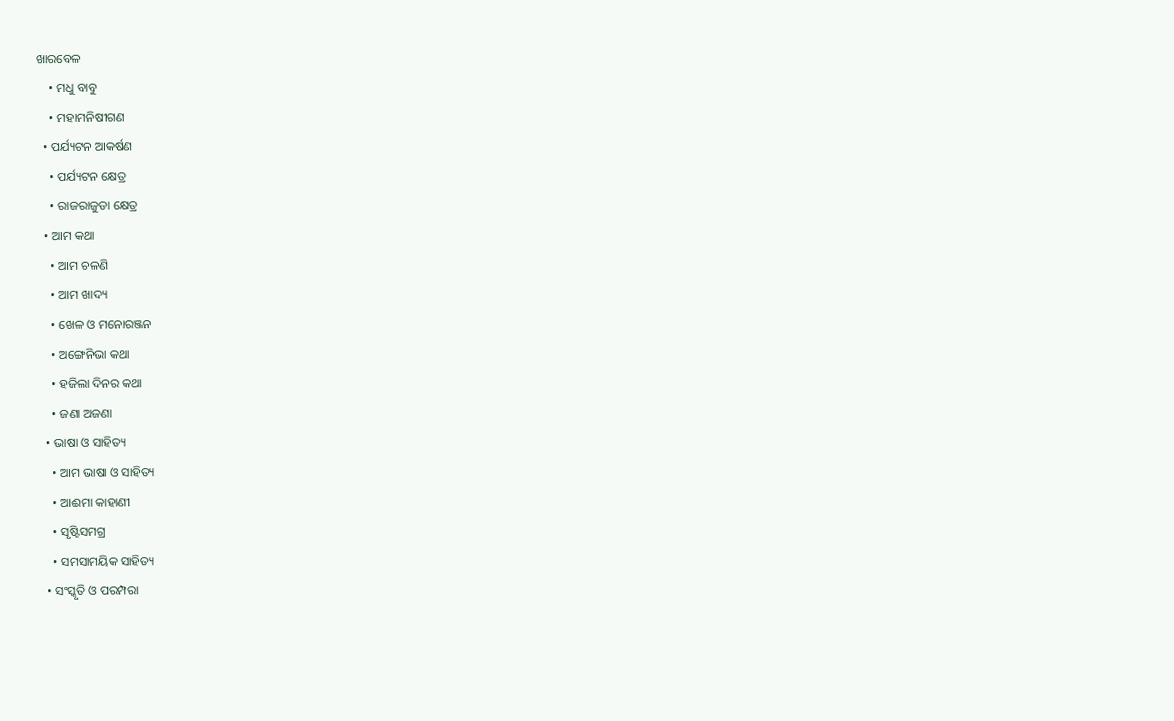ଖାରବେଳ
    • ମଧୁ ବାବୁ
    • ମହାମନିଷୀଗଣ
  • ପର୍ଯ୍ୟଟନ ଆକର୍ଷଣ
    • ପର୍ଯ୍ୟଟନ କ୍ଷେତ୍ର
    • ରାଜରାଜୁଡା କ୍ଷେତ୍ର
  • ଆମ କଥା
    • ଆମ ଚଳଣି
    • ଆମ ଖାଦ୍ୟ
    • ଖେଳ ଓ ମନୋରଞ୍ଜନ
    • ଅଙ୍ଗେନିଭା କଥା
    • ହଜିଲା ଦିନର କଥା
    • ଜଣା ଅଜଣା
  • ଭାଷା ଓ ସାହିତ୍ୟ
    • ଆମ ଭାଷା ଓ ସାହିତ୍ୟ
    • ଆଈମା କାହାଣୀ
    • ସୃଷ୍ଟିସମଗ୍ର
    • ସମସାମୟିକ ସାହିତ୍ୟ
  • ସଂସ୍କୃତି ଓ ପରମ୍ପରା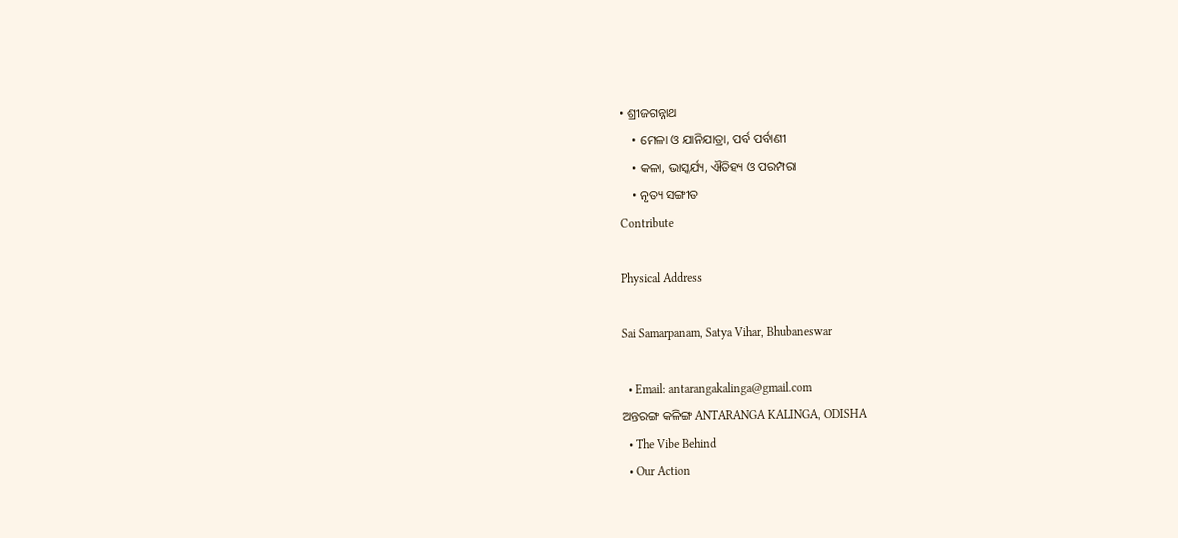• ଶ୍ରୀଜଗନ୍ନାଥ
    • ମେଳା ଓ ଯାନିଯାତ୍ରା, ପର୍ବ ପର୍ବାଣୀ
    • କଳା, ଭାସ୍କର୍ଯ୍ୟ, ଐତିହ୍ୟ ଓ ପରମ୍ପରା
    • ନୃତ୍ୟ ସଙ୍ଗୀତ
Contribute

Physical Address

Sai Samarpanam, Satya Vihar, Bhubaneswar

  • Email: antarangakalinga@gmail.com
ଅନ୍ତରଙ୍ଗ କଳିଙ୍ଗ ANTARANGA KALINGA, ODISHA
  • The Vibe Behind
  • Our Action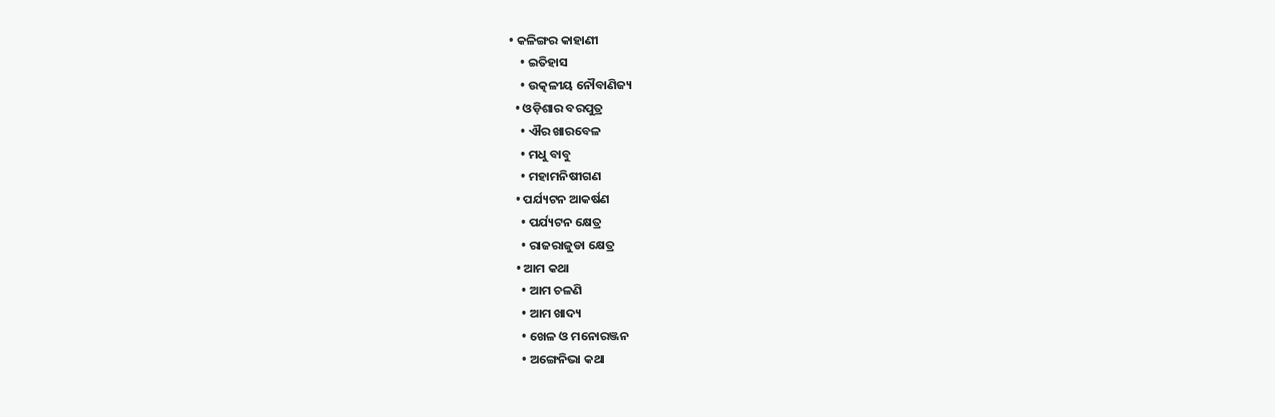• କଳିଙ୍ଗର କାହାଣୀ
    • ଇତିହାସ
    • ଉତ୍କଳୀୟ ନୌବାଣିଜ୍ୟ
  • ଓଡ଼ିଶାର ବରପୁତ୍ର
    • ଐର ଖାରବେଳ
    • ମଧୁ ବାବୁ
    • ମହାମନିଷୀଗଣ
  • ପର୍ଯ୍ୟଟନ ଆକର୍ଷଣ
    • ପର୍ଯ୍ୟଟନ କ୍ଷେତ୍ର
    • ରାଜରାଜୁଡା କ୍ଷେତ୍ର
  • ଆମ କଥା
    • ଆମ ଚଳଣି
    • ଆମ ଖାଦ୍ୟ
    • ଖେଳ ଓ ମନୋରଞ୍ଜନ
    • ଅଙ୍ଗେନିଭା କଥା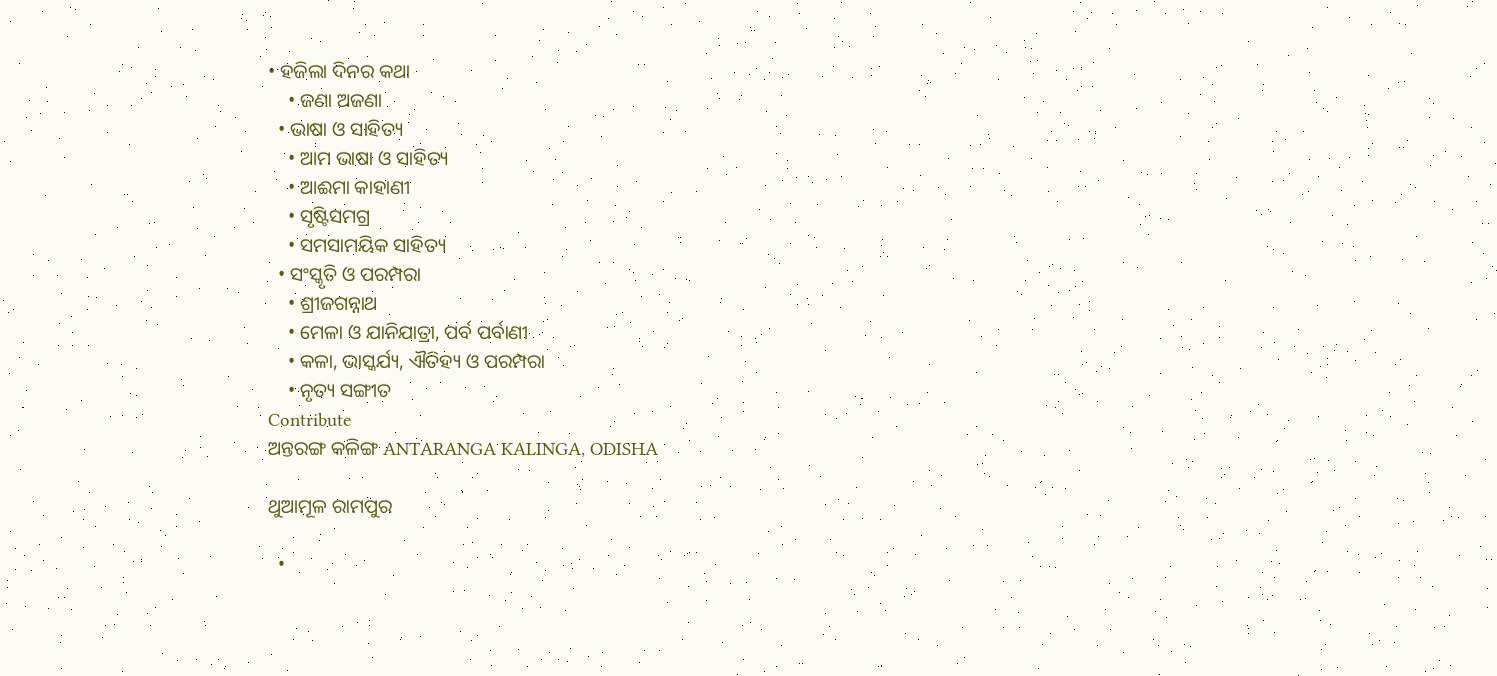• ହଜିଲା ଦିନର କଥା
    • ଜଣା ଅଜଣା
  • ଭାଷା ଓ ସାହିତ୍ୟ
    • ଆମ ଭାଷା ଓ ସାହିତ୍ୟ
    • ଆଈମା କାହାଣୀ
    • ସୃଷ୍ଟିସମଗ୍ର
    • ସମସାମୟିକ ସାହିତ୍ୟ
  • ସଂସ୍କୃତି ଓ ପରମ୍ପରା
    • ଶ୍ରୀଜଗନ୍ନାଥ
    • ମେଳା ଓ ଯାନିଯାତ୍ରା, ପର୍ବ ପର୍ବାଣୀ
    • କଳା, ଭାସ୍କର୍ଯ୍ୟ, ଐତିହ୍ୟ ଓ ପରମ୍ପରା
    • ନୃତ୍ୟ ସଙ୍ଗୀତ
Contribute
ଅନ୍ତରଙ୍ଗ କଳିଙ୍ଗ ANTARANGA KALINGA, ODISHA

ଥୁଆମୂଳ ରାମପୁର

  •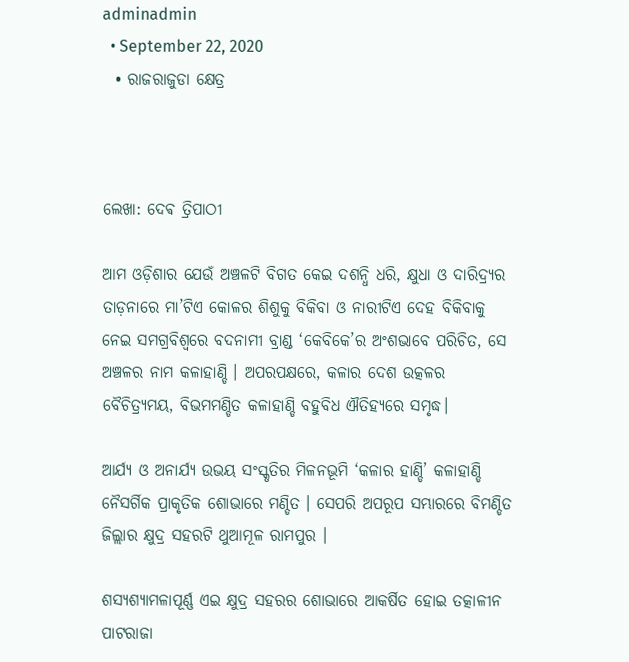adminadmin
  • September 22, 2020
  • ରାଜରାଜୁଡା କ୍ଷେତ୍ର



ଲେଖା: ଦେଵ ତ୍ରିପାଠୀ

ଆମ ଓଡ଼ିଶାର ଯେଉଁ ଅଞ୍ଚଳଟି ବିଗତ କେଇ ଦଶନ୍ଧି ଧରି, କ୍ଷୁଧା ଓ ଦାରିଦ୍ର୍ୟର ତାଡ଼ନାରେ ମା’ଟିଏ କୋଳର ଶିଶୁକୁ ବିକିବା ଓ ନାରୀଟିଏ ଦେହ ବିକିବାକୁ ନେଇ ସମଗ୍ରବିଶ୍ଵରେ ବଦନାମୀ ବ୍ରାଣ୍ଡ ‘କେବିକେ’ର ଅଂଶଭାବେ ପରିଚିତ, ସେ ଅଞ୍ଚଳର ନାମ କଳାହାଣ୍ଡି । ଅପରପକ୍ଷରେ, କଳାର ଦେଶ ଉତ୍କଳର ବୈଚିତ୍ର୍ୟମୟ, ବିଭମମଣ୍ଡିତ କଳାହାଣ୍ଡି ବହୁବିଧ ଐତିହ୍ୟରେ ସମୃଦ୍ଧ।

ଆର୍ଯ୍ୟ ଓ ଅନାର୍ଯ୍ୟ ଉଭୟ ସଂସ୍କୃତିର ମିଳନଭୂମି ‘କଳାର ହାଣ୍ଡି’ କଳାହାଣ୍ଡି ନୈସର୍ଗିକ ପ୍ରାକୃତିକ ଶୋଭାରେ ମଣ୍ଡିତ । ସେପରି ଅପରୂପ ସମ୍ଭାରରେ ବିମଣ୍ଡିତ ଜିଲ୍ଲାର କ୍ଷୁଦ୍ର ସହରଟି ଥୁଆମୂଳ ରାମପୁର ।

ଶସ୍ୟଶ୍ୟାମଳାପୂର୍ଣ୍ଣ ଏଇ କ୍ଷୁଦ୍ର ସହରର ଶୋଭାରେ ଆକର୍ଷିତ ହୋଇ ତତ୍କାଳୀନ ପାଟରାଜା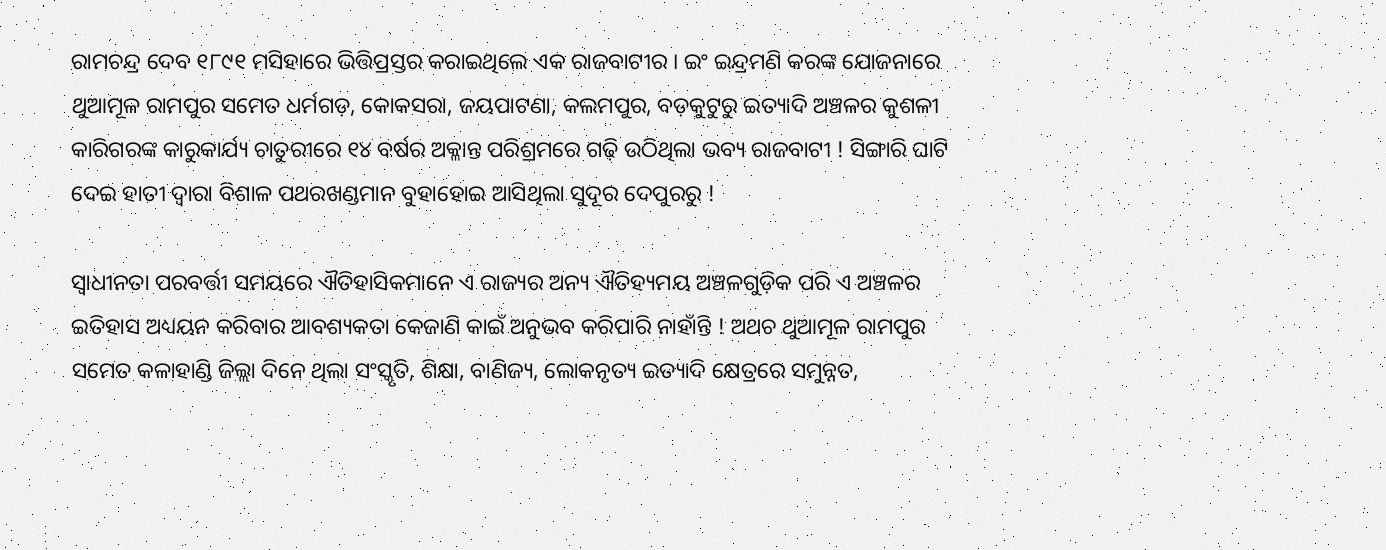ରାମଚନ୍ଦ୍ର ଦେବ ୧୮୯୧ ମସିହାରେ ଭିତ୍ତିପ୍ରସ୍ତର କରାଇଥିଲେ ଏକ ରାଜବାଟୀର । ଇଂ ଇନ୍ଦ୍ରମଣି କରଙ୍କ ଯୋଜନାରେ ଥୁଆମୂଳ ରାମପୁର ସମେତ ଧର୍ମଗଡ଼, କୋକସରା, ଜୟପାଟଣା, କଲମପୁର, ବଡ଼କୁଟୁରୁ ଇତ୍ୟାଦି ଅଞ୍ଚଳର କୁଶଳୀ କାରିଗରଙ୍କ କାରୁକାର୍ଯ୍ୟ ଚାତୁରୀରେ ୧୪ ବର୍ଷର ଅକ୍ଳାନ୍ତ ପରିଶ୍ରମରେ ଗଢ଼ି ଉଠିଥିଲା ଭବ୍ୟ ରାଜବାଟୀ ! ସିଙ୍ଗାରି ଘାଟି ଦେଇ ହାତୀ ଦ୍ଵାରା ବିଶାଳ ପଥରଖଣ୍ଡମାନ ବୁହାହୋଇ ଆସିଥିଲା ସୁଦୂର ଦେପୁରରୁ !

ସ୍ବାଧୀନତା ପରବର୍ତ୍ତୀ ସମୟରେ ଐତିହାସିକମାନେ ଏ ରାଜ୍ୟର ଅନ୍ୟ ଐତିହ୍ୟମୟ ଅଞ୍ଚଳଗୁଡ଼ିକ ପରି ଏ ଅଞ୍ଚଳର ଇତିହାସ ଅଧ୍ୟୟନ କରିବାର ଆବଶ୍ୟକତା କେଜାଣି କାଇଁ ଅନୁଭବ କରିପାରି ନାହାଁନ୍ତି ! ଅଥଚ ଥୁଆମୂଳ ରାମପୁର ସମେତ କଳାହାଣ୍ଡି ଜିଲ୍ଲା ଦିନେ ଥିଲା ସଂସ୍କୃତି, ଶିକ୍ଷା, ବାଣିଜ୍ୟ, ଲୋକନୃତ୍ୟ ଇତ୍ୟାଦି କ୍ଷେତ୍ରରେ ସମୁନ୍ନତ,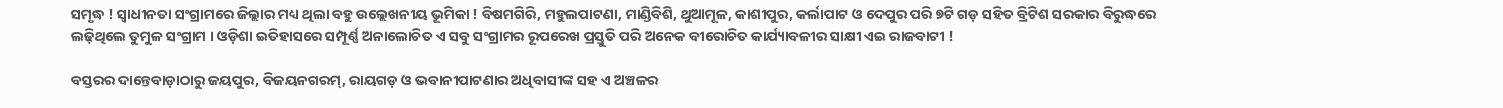ସମୃଦ୍ଧ ! ସ୍ବାଧୀନତା ସଂଗ୍ରାମରେ ଜିଲ୍ଲାର ମଧ୍ୟ ଥିଲା ବହୁ ଉଲ୍ଲେଖନୀୟ ଭୂମିକା ! ବିଷମଗିରି, ମହୁଲପାଟଣା, ମାଣ୍ଡିବିଶି, ଥୁଆମୂଳ, କାଶୀପୁର, କର୍ଲାପାଟ ଓ ଦେପୁର ପରି ୭ଟି ଗଡ଼ ସହିତ ବ୍ରିଟିଶ ସରକାର ବିରୁଦ୍ଧରେ ଲଢ଼ିଥିଲେ ତୁମୁଳ ସଂଗ୍ରାମ । ଓଡ଼ିଶା ଇତିହାସରେ ସମ୍ପୂର୍ଣ୍ଣ ଅନାଲୋଚିତ ଏ ସବୁ ସଂଗ୍ରାମର ରୂପରେଖ ପ୍ରସ୍ତୁତି ପରି ଅନେକ ବୀରୋଚିତ କାର୍ଯ୍ୟାବଳୀର ସାକ୍ଷୀ ଏଇ ରାଜବାଟୀ !

ବସ୍ତରର ଦାନ୍ତେବାଡ଼ାଠାରୁ ଜୟପୁର, ବିଜୟନଗରମ୍, ରାୟଗଡ଼ ଓ ଭବାନୀପାଟଣାର ଅଧିବାସୀଙ୍କ ସହ ଏ ଅଞ୍ଚଳର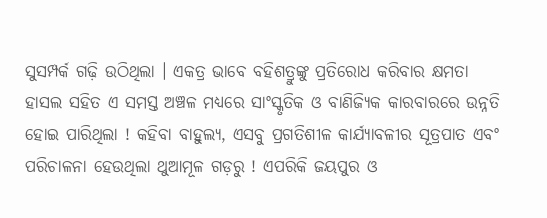ସୁସମ୍ପର୍କ ଗଢ଼ି ଉଠିଥିଲା । ଏକତ୍ର ଭାବେ ବହିଶତ୍ରୁଙ୍କୁ ପ୍ରତିରୋଧ କରିବାର କ୍ଷମତା ହାସଲ ସହିତ ଏ ସମସ୍ତ ଅଞ୍ଚଳ ମଧ୍ୟରେ ସାଂସ୍କୃତିକ ଓ ବାଣିଜ୍ୟିକ କାରବାରରେ ଉନ୍ନତି ହୋଇ ପାରିଥିଲା ! କହିବା ବାହୁଲ୍ୟ, ଏସବୁ ପ୍ରଗତିଶୀଳ କାର୍ଯ୍ୟାବଳୀର ସୂତ୍ରପାତ ଏବଂ ପରିଚାଳନା ହେଉଥିଲା ଥୁଆମୂଳ ଗଡ଼ରୁ ! ଏପରିକି ଜୟପୁର ଓ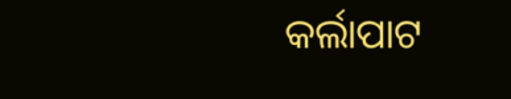କର୍ଲାପାଟ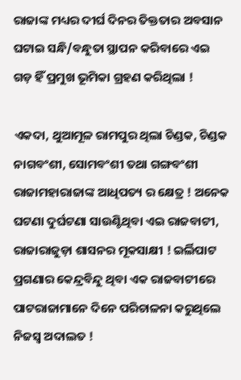ରାଜାଙ୍କ ମଧ୍ୟର ଦୀର୍ଘ ଦିନର ତିକ୍ତତାର ଅବସାନ ଘଟାଇ ସନ୍ଧି/ବନ୍ଧୁତା ସ୍ଥାପନ କରିବାରେ ଏଇ ଗଡ଼ ହିଁ ପ୍ରମୁଖ ଭୂମିକା ଗ୍ରହଣ କରିଥିଲା !

ଏକଦା, ଥୁଆମୂଳ ରାମପୁର ଥିଲା ଚିଣ୍ଡକ, ଚିଣ୍ଡକ ନାଗବଂଶୀ, ସୋମବଂଶୀ ତଥା ଗଙ୍ଗବଂଶୀ ରାଜାମହାରାଜାଙ୍କ ଆଧିପତ୍ୟ ର କ୍ଷେତ୍ର ! ଅନେକ ଘଟଣା ଦୁର୍ଘଟଣା ସାଉଣ୍ଟିଥିବା ଏଇ ରାଜବାଟୀ, ରାଜାରାଜୁଡ଼ା ଶାସନର ମୂକସାକ୍ଷୀ ! ଇର୍ଲିପାଟ ପ୍ରଗଣାର କେନ୍ଦ୍ରବିନ୍ଦୁ ଥିବା ଏକ ରାଜବାଟୀରେ ପାଟରାଜାମାନେ ଦିନେ ପରିଚାଳନା କରୁଥିଲେ ନିଜସ୍ଵ ଅଦାଲତ !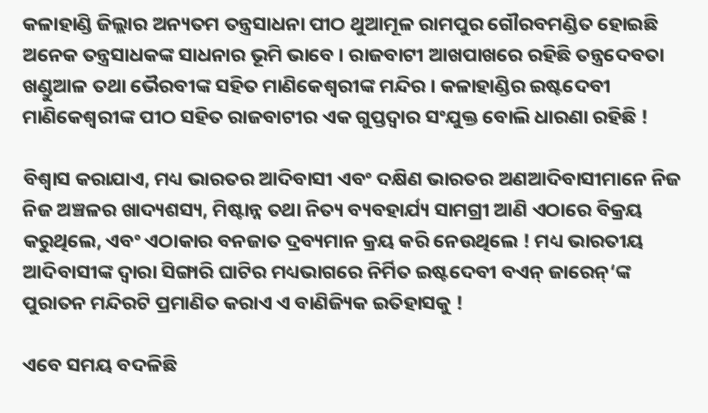କଳାହାଣ୍ଡି ଜିଲ୍ଲାର ଅନ୍ୟତମ ତନ୍ତ୍ରସାଧନା ପୀଠ ଥୁଆମୂଳ ରାମପୁର ଗୌରବମଣ୍ଡିତ ହୋଇଛି ଅନେକ ତନ୍ତ୍ରସାଧକଙ୍କ ସାଧନାର ଭୂମି ଭାବେ । ରାଜବାଟୀ ଆଖପାଖରେ ରହିଛି ତନ୍ତ୍ରଦେବତା ଖଣ୍ଡୁଆଳ ତଥା ଭୈରବୀଙ୍କ ସହିତ ମାଣିକେଶ୍ବରୀଙ୍କ ମନ୍ଦିର । କଳାହାଣ୍ଡିର ଇଷ୍ଟଦେବୀ ମାଣିକେଶ୍ଵରୀଙ୍କ ପୀଠ ସହିତ ରାଜବାଟୀର ଏକ ଗୁପ୍ତଦ୍ଵାର ସଂଯୁକ୍ତ ବୋଲି ଧାରଣା ରହିଛି !

ବିଶ୍ୱାସ କରାଯାଏ, ମଧ୍ୟ ଭାରତର ଆଦିବାସୀ ଏବଂ ଦକ୍ଷିଣ ଭାରତର ଅଣଆଦିବାସୀମାନେ ନିଜ ନିଜ ଅଞ୍ଚଳର ଖାଦ୍ୟଶସ୍ୟ, ମିଷ୍ଟାନ୍ନ ତଥା ନିତ୍ୟ ବ୍ୟବହାର୍ଯ୍ୟ ସାମଗ୍ରୀ ଆଣି ଏଠାରେ ବିକ୍ରୟ କରୁଥିଲେ, ଏବଂ ଏଠାକାର ବନଜାତ ଦ୍ରବ୍ୟମାନ କ୍ରୟ କରି ନେଉଥିଲେ ! ମଧ୍ୟ ଭାରତୀୟ  ଆଦିବାସୀଙ୍କ ଦ୍ଵାରା ସିଙ୍ଗାରି ଘାଟିର ମଧ୍ୟଭାଗରେ ନିର୍ମିତ ଇଷ୍ଟଦେବୀ ବଏନ୍ ଜାରେନ୍‘ଙ୍କ ପୁରାତନ ମନ୍ଦିରଟି ପ୍ରମାଣିତ କରାଏ ଏ ବାଣିଜ୍ୟିକ ଇତିହାସକୁ !

ଏବେ ସମୟ ବଦଳିଛି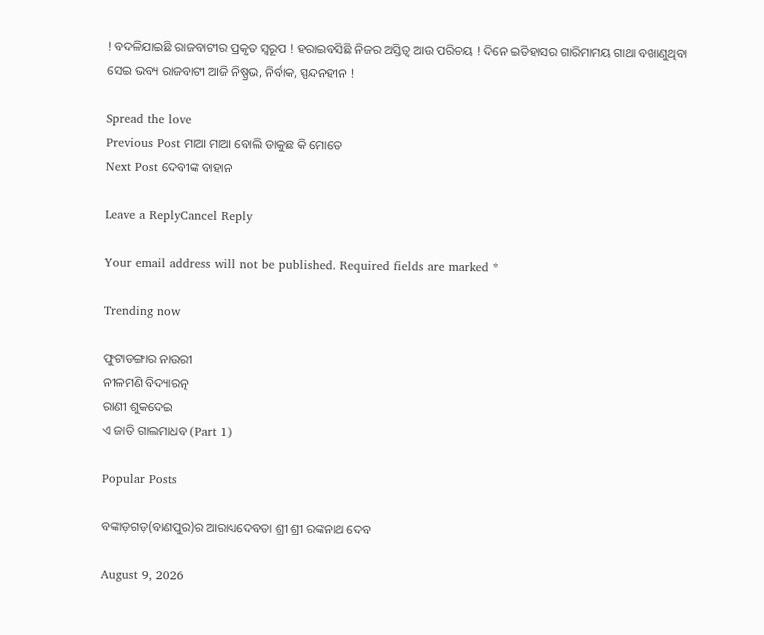! ବଦଳିଯାଇଛି ରାଜବାଟୀର ପ୍ରକୃତ ସ୍ବରୂପ ! ହରାଇବସିଛି ନିଜର ଅସ୍ତିତ୍ବ ଆଉ ପରିଚୟ ! ଦିନେ ଇତିହାସର ଗାରିମାମୟ ଗାଥା ବଖାଣୁଥିବା ସେଇ ଭବ୍ୟ ରାଜବାଟୀ ଆଜି ନିଷ୍ପ୍ରଭ, ନିର୍ବାକ, ସ୍ପନ୍ଦନହୀନ !

Spread the love
Previous Post ମାଆ ମାଆ ବୋଲି ଡାକୁଛ କି ମୋତେ
Next Post ଦେବୀଙ୍କ ବାହାନ

Leave a ReplyCancel Reply

Your email address will not be published. Required fields are marked *

Trending now

ଫୁଟାଡଙ୍ଗାର ନାଉରୀ
ନୀଳମଣି ବିଦ୍ୟାରତ୍ନ
ରାଣୀ ଶୁକଦେଇ
ଏ ଜାତି ଗାଲମାଧବ (Part 1)

Popular Posts

ବଙ୍କାଡ଼ଗଡ଼(ବାଣପୁର)ର ଆରାଧ୍ୟଦେବତା ଶ୍ରୀ ଶ୍ରୀ ରଙ୍କନାଥ ଦେବ

August 9, 2026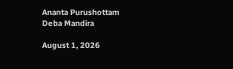Ananta Purushottam Deba Mandira

August 1, 2026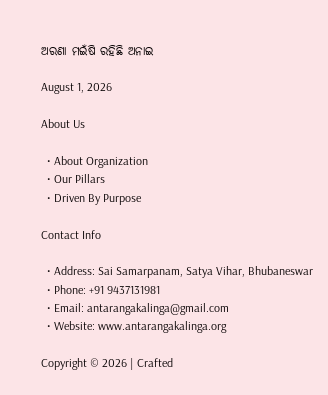ଅରଣା ମଇଁଷି ରହିଛି ଅନାଇ

August 1, 2026

About Us

  • About Organization
  • Our Pillars
  • Driven By Purpose

Contact Info

  • Address: Sai Samarpanam, Satya Vihar, Bhubaneswar
  • Phone: +91 9437131981
  • Email: antarangakalinga@gmail.com
  • Website: www.antarangakalinga.org

Copyright © 2026 | Crafted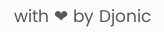with ❤ by Djonic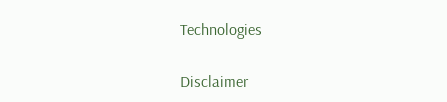Technologies

Disclaimer